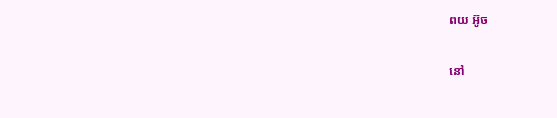ពយ អ៊ូច

នៅ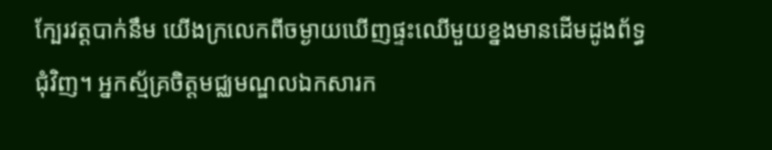ក្បែរវត្តបាក់នឹម យើងក្រលេកពីចម្ងាយឃើញផ្ទះឈើមួយខ្នងមានដើមដូងព័ទ្ធជុំវិញ។ អ្នកស្ម័គ្រចិត្តមជ្ឈមណ្ឌលឯកសារក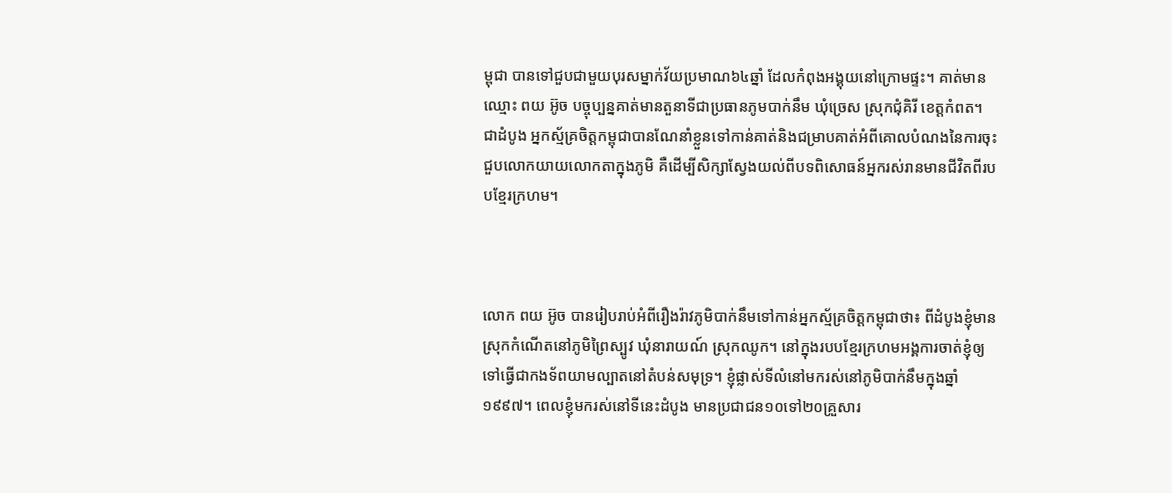ម្ពុជា បានទៅជួបជាមួយបុរសម្នាក់វ័យប្រមាណ៦៤ឆ្នាំ ដែលកំពុងអង្គុយនៅក្រោមផ្ទះ។ គាត់មានឈ្មោះ ពយ អ៊ូច បច្ចុប្បន្នគាត់មានតួនាទីជាប្រធានភូមបាក់នឹម ឃុំច្រេស ស្រុកជុំគិរី ខេត្តកំពត។ ជាដំបូង អ្នកស្ម័គ្រចិត្តកម្ពុជាបានណែនាំខ្លួនទៅកាន់គាត់និងជម្រាបគាត់អំពីគោលបំណងនៃការចុះជួបលោកយាយលោកតាក្នុងភូមិ គឺដើម្បីសិក្សាស្វែងយល់ពីបទពិសោធន៍អ្នករស់រានមានជីវិតពីរបបខ្មែរក្រហម។



លោក ពយ អ៊ូច បានរៀបរាប់អំពីរឿងរ៉ាវភូមិបាក់នឹមទៅកាន់អ្នកស្ម័គ្រចិត្តកម្ពុជាថា៖ ពីដំបូងខ្ញុំមានស្រុកកំណើតនៅភូមិព្រៃស្បូវ ឃុំនារាយណ៍ ស្រុកឈូក។ នៅក្នុងរបបខ្មែរក្រហមអង្គការចាត់ខ្ញុំឲ្យទៅធ្វើជាកងទ័ពយាមល្បាតនៅតំបន់សមុទ្រ។ ខ្ញុំផ្លាស់ទីលំនៅមករស់នៅភូមិបាក់នឹមក្នុងឆ្នាំ១៩៩៧។ ពេលខ្ញុំមករស់នៅទីនេះដំបូង មានប្រជាជន១០ទៅ២០គ្រួសារ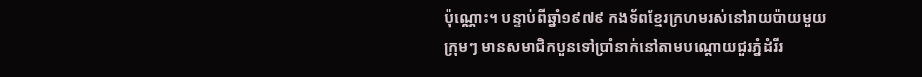ប៉ុណ្ណោះ។ បន្ទាប់ពីឆ្នាំ១៩៧៩ កងទ័ពខ្មែរក្រហមរស់នៅរាយប៉ាយមួយក្រុមៗ មានសមាជិកបួនទៅប្រាំនាក់នៅតាមបណ្តោយជួរភ្នំដំរីរ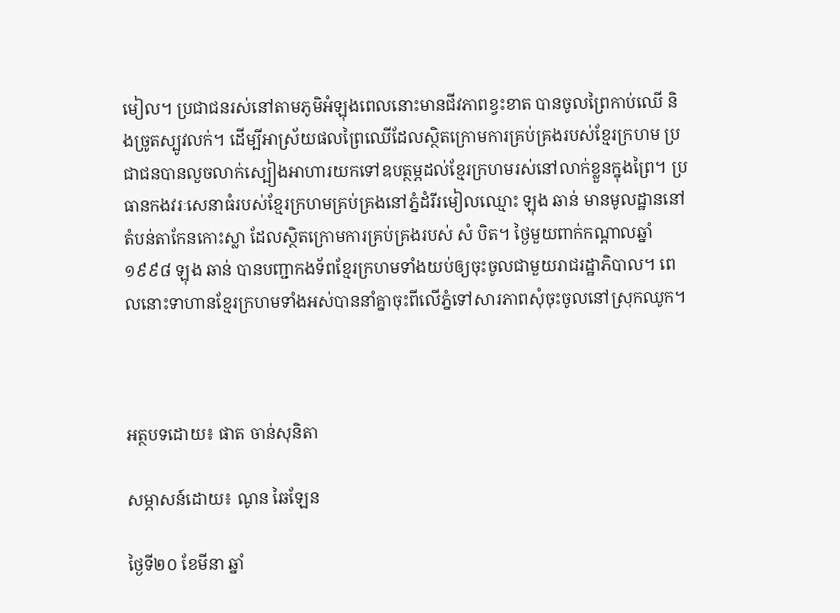មៀល។ ប្រជាជនរស់នៅតាមភូមិអំឡុងពេលនោះមានជីវភាពខ្វះខាត បានចូលព្រៃកាប់ឈើ និងច្រូតស្បូវលក់។ ដើម្បីអាស្រ័យផលព្រៃឈើដែលស្ថិតក្រោមការគ្រប់គ្រងរបស់ខ្មែរក្រហម ប្រជាជនបានលួចលាក់ស្បៀងអាហារយកទៅឧបត្ថម្ភដល់ខ្មែរក្រហមរស់នៅលាក់ខ្លួនក្នុងព្រៃ។ ប្រធានកងវរៈសេនាធំរបស់ខ្មែរក្រហមគ្រប់គ្រងនៅភ្នំដំរីរមៀលឈ្មោះ ឡុង ឆាន់ មានមូលដ្ឋាននៅតំបន់តាកែនកោះស្លា ដែលស្ថិតក្រោមការគ្រប់គ្រងរបស់ សំ បិត។ ថ្ងៃមួយពាក់កណ្តាលឆ្នាំ១៩៩៨ ឡុង ឆាន់ បានបញ្ជាកងទ័ពខ្មែរក្រហមទាំងយប់ឲ្យចុះចូលជាមួយរាជរដ្ឋាភិបាល។ ពេលនោះទាហានខ្មែរក្រហមទាំងអស់បាននាំគ្នាចុះពីលើភ្នំទៅសារភាពសុំចុះចូលនៅស្រុកឈូក។



អត្ថបទដោយ៖ ផាត ចាន់សុនិតា

សម្ភាសន៍ដោយ៖ ណូន ឆៃឡែន

ថ្ងៃទី២០ ខែមីនា ឆ្នាំ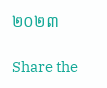២០២៣

Share the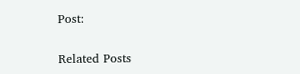Post:

Related Posts